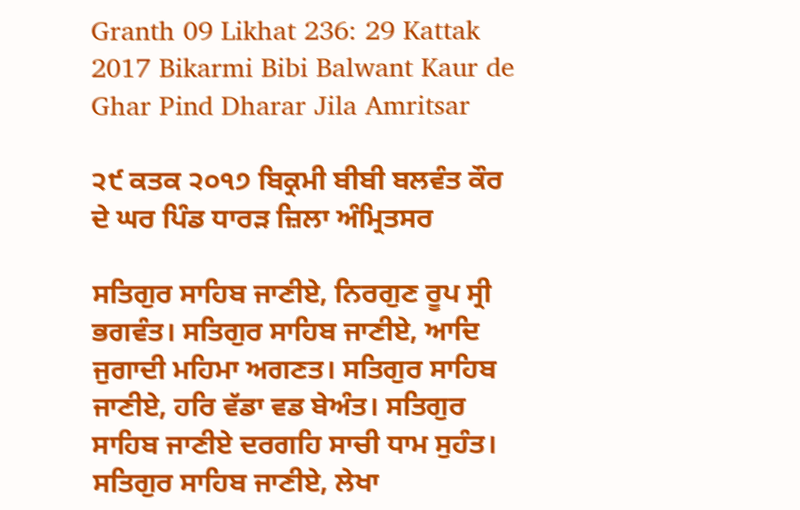Granth 09 Likhat 236: 29 Kattak 2017 Bikarmi Bibi Balwant Kaur de Ghar Pind Dharar Jila Amritsar

੨੯ ਕਤਕ ੨੦੧੭ ਬਿਕ੍ਰਮੀ ਬੀਬੀ ਬਲਵੰਤ ਕੌਰ ਦੇ ਘਰ ਪਿੰਡ ਧਾਰੜ ਜ਼ਿਲਾ ਅੰਮ੍ਰਿਤਸਰ

ਸਤਿਗੁਰ ਸਾਹਿਬ ਜਾਣੀਏ, ਨਿਰਗੁਣ ਰੂਪ ਸ੍ਰੀ ਭਗਵੰਤ। ਸਤਿਗੁਰ ਸਾਹਿਬ ਜਾਣੀਏ, ਆਦਿ ਜੁਗਾਦੀ ਮਹਿਮਾ ਅਗਣਤ। ਸਤਿਗੁਰ ਸਾਹਿਬ ਜਾਣੀਏ, ਹਰਿ ਵੱਡਾ ਵਡ ਬੇਅੰਤ। ਸਤਿਗੁਰ ਸਾਹਿਬ ਜਾਣੀਏ ਦਰਗਹਿ ਸਾਚੀ ਧਾਮ ਸੁਹੰਤ। ਸਤਿਗੁਰ ਸਾਹਿਬ ਜਾਣੀਏ, ਲੇਖਾ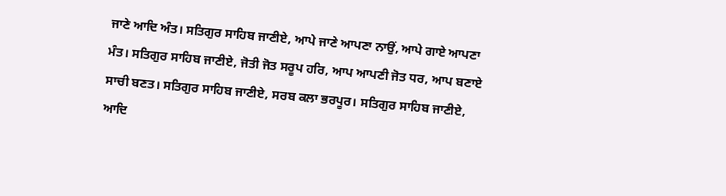ਜਾਣੇ ਆਦਿ ਅੰਤ। ਸਤਿਗੁਰ ਸਾਹਿਬ ਜਾਣੀਏ, ਆਪੇ ਜਾਣੇ ਆਪਣਾ ਨਾਉਂ, ਆਪੇ ਗਾਏ ਆਪਣਾ ਮੰਤ। ਸਤਿਗੁਰ ਸਾਹਿਬ ਜਾਣੀਏ, ਜੋਤੀ ਜੋਤ ਸਰੂਪ ਹਰਿ, ਆਪ ਆਪਣੀ ਜੋਤ ਧਰ, ਆਪ ਬਣਾਏ ਸਾਚੀ ਬਣਤ। ਸਤਿਗੁਰ ਸਾਹਿਬ ਜਾਣੀਏ, ਸਰਬ ਕਲਾ ਭਰਪੂਰ। ਸਤਿਗੁਰ ਸਾਹਿਬ ਜਾਣੀਏ, ਆਦਿ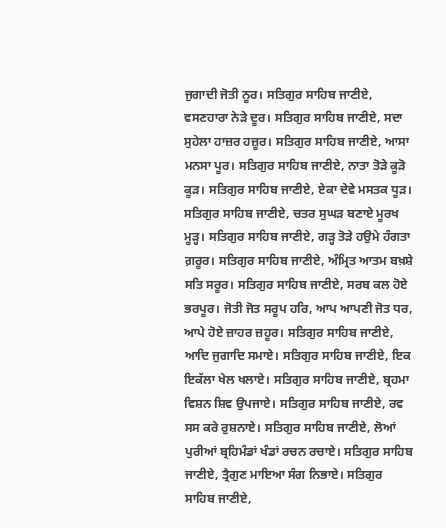ਜੁਗਾਦੀ ਜੋਤੀ ਨੂਰ। ਸਤਿਗੁਰ ਸਾਹਿਬ ਜਾਣੀਏ, ਵਸਣਹਾਰਾ ਨੇੜੇ ਦੂਰ। ਸਤਿਗੁਰ ਸਾਹਿਬ ਜਾਣੀਏ, ਸਦਾ ਸੁਹੇਲਾ ਹਾਜ਼ਰ ਹਜ਼ੂਰ। ਸਤਿਗੁਰ ਸਾਹਿਬ ਜਾਣੀਏ, ਆਸਾ ਮਨਸਾ ਪੂਰ। ਸਤਿਗੁਰ ਸਾਹਿਬ ਜਾਣੀਏ, ਨਾਤਾ ਤੋੜੇ ਕੂੜੋ ਕੂੜ। ਸਤਿਗੁਰ ਸਾਹਿਬ ਜਾਣੀਏ, ਏਕਾ ਦੇਵੇ ਮਸਤਕ ਧੂੜ। ਸਤਿਗੁਰ ਸਾਹਿਬ ਜਾਣੀਏ, ਚਤਰ ਸੁਘੜ ਬਣਾਏ ਮੂਰਖ ਮੂੜ੍ਹ। ਸਤਿਗੁਰ ਸਾਹਿਬ ਜਾਣੀਏ, ਗੜ੍ਹ ਤੋੜੇ ਹਉਮੇ ਹੰਗਤਾ ਗ਼ਰੂਰ। ਸਤਿਗੁਰ ਸਾਹਿਬ ਜਾਣੀਏ, ਅੰਮ੍ਰਿਤ ਆਤਮ ਬਖ਼ਸ਼ੇ ਸਤਿ ਸਰੂਰ। ਸਤਿਗੁਰ ਸਾਹਿਬ ਜਾਣੀਏ, ਸਰਬ ਕਲ ਹੋਏ ਭਰਪੂਰ। ਜੋਤੀ ਜੋਤ ਸਰੂਪ ਹਰਿ, ਆਪ ਆਪਣੀ ਜੋਤ ਧਰ, ਆਪੇ ਹੋਏ ਜ਼ਾਹਰ ਜ਼ਹੂਰ। ਸਤਿਗੁਰ ਸਾਹਿਬ ਜਾਣੀਏ, ਆਦਿ ਜੁਗਾਦਿ ਸਮਾਏ। ਸਤਿਗੁਰ ਸਾਹਿਬ ਜਾਣੀਏ, ਇਕ ਇਕੱਲਾ ਖੇਲ ਖਲਾਏ। ਸਤਿਗੁਰ ਸਾਹਿਬ ਜਾਣੀਏ, ਬ੍ਰਹਮਾ ਵਿਸ਼ਨ ਸ਼ਿਵ ਉਪਜਾਏ। ਸਤਿਗੁਰ ਸਾਹਿਬ ਜਾਣੀਏ, ਰਵ ਸਸ ਕਰੇ ਰੁਸ਼ਨਾਏ। ਸਤਿਗੁਰ ਸਾਹਿਬ ਜਾਣੀਏ, ਲੋਆਂ ਪੁਰੀਆਂ ਬ੍ਰਹਿਮੰਡਾਂ ਖੰਡਾਂ ਰਚਨ ਰਚਾਏ। ਸਤਿਗੁਰ ਸਾਹਿਬ ਜਾਣੀਏ, ਤ੍ਰੈਗੁਣ ਮਾਇਆ ਸੰਗ ਨਿਭਾਏ। ਸਤਿਗੁਰ ਸਾਹਿਬ ਜਾਣੀਏ,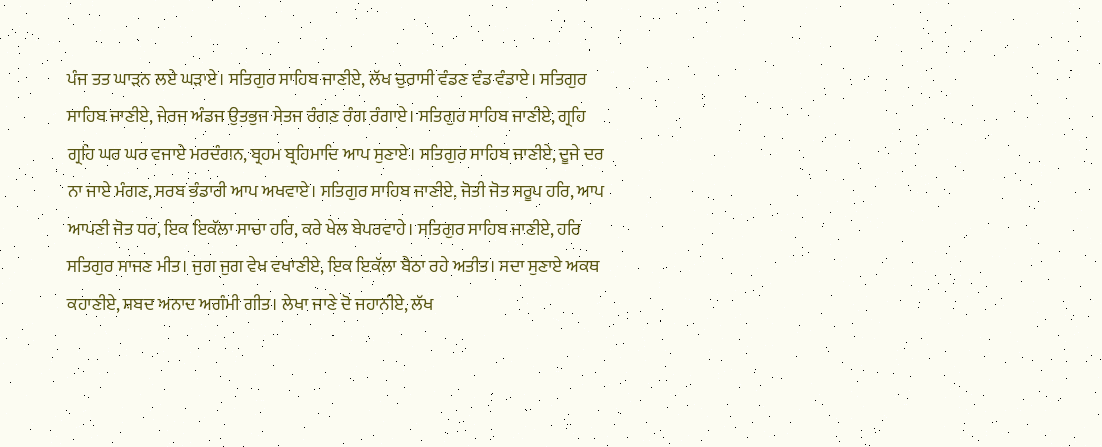ਪੰਜ ਤਤ ਘਾੜਨ ਲਏ ਘੜਾਏ। ਸਤਿਗੁਰ ਸਾਹਿਬ ਜਾਣੀਏ, ਲੱਖ ਚੁਰਾਸੀ ਵੰਡਣ ਵੰਡ ਵੰਡਾਏ। ਸਤਿਗੁਰ ਸਾਹਿਬ ਜਾਣੀਏ, ਜੇਰਜ ਅੰਡਜ ਉਤਭੁਜ ਸੇਤਜ ਰੰਗਣ ਰੰਗ ਰੰਗਾਏ। ਸਤਿਗੁਰ ਸਾਹਿਬ ਜਾਣੀਏ, ਗ੍ਰਹਿ ਗ੍ਰਹਿ ਘਰ ਘਰ ਵਜਾਏ ਮਰਦੰਗਨ, ਬ੍ਰਹਮ ਬ੍ਰਹਿਮਾਦਿ ਆਪ ਸੁਣਾਏ। ਸਤਿਗੁਰ ਸਾਹਿਬ ਜਾਣੀਏ, ਦੂਜੇ ਦਰ ਨਾ ਜਾਏ ਮੰਗਣ, ਸਰਬ ਭੰਡਾਰੀ ਆਪ ਅਖਵਾਏ। ਸਤਿਗੁਰ ਸਾਹਿਬ ਜਾਣੀਏ, ਜੋਤੀ ਜੋਤ ਸਰੂਪ ਹਰਿ, ਆਪ ਆਪਣੀ ਜੋਤ ਧਰ, ਇਕ ਇਕੱਲਾ ਸਾਚਾ ਹਰਿ, ਕਰੇ ਖੇਲ ਬੇਪਰਵਾਹੇ। ਸਤਿਗੁਰ ਸਾਹਿਬ ਜਾਣੀਏ, ਹਰਿ ਸਤਿਗੁਰ ਸਾਜਣ ਮੀਤ। ਜੁਗ ਜੁਗ ਵੇਖ ਵਖਾਣੀਏ, ਇਕ ਇਕੱਲਾ ਬੈਠਾ ਰਹੇ ਅਤੀਤ। ਸਦਾ ਸੁਣਾਏ ਅਕਥ ਕਹਾਣੀਏ, ਸ਼ਬਦ ਅਨਾਦ ਅਗੰਮੀ ਗੀਤ। ਲੇਖਾ ਜਾਣੇ ਦੋ ਜਹਾਨੀਏ, ਲੱਖ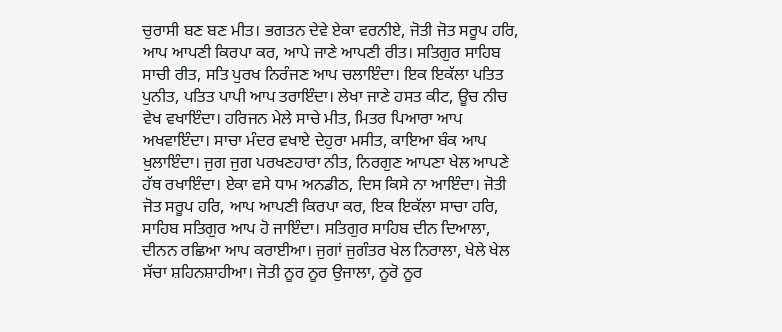ਚੁਰਾਸੀ ਬਣ ਬਣ ਮੀਤ। ਭਗਤਨ ਦੇਵੇ ਏਕਾ ਵਰਨੀਏ, ਜੋਤੀ ਜੋਤ ਸਰੂਪ ਹਰਿ, ਆਪ ਆਪਣੀ ਕਿਰਪਾ ਕਰ, ਆਪੇ ਜਾਣੇ ਆਪਣੀ ਰੀਤ। ਸਤਿਗੁਰ ਸਾਹਿਬ ਸਾਚੀ ਰੀਤ, ਸਤਿ ਪੁਰਖ ਨਿਰੰਜਣ ਆਪ ਚਲਾਇੰਦਾ। ਇਕ ਇਕੱਲਾ ਪਤਿਤ ਪੁਨੀਤ, ਪਤਿਤ ਪਾਪੀ ਆਪ ਤਰਾਇੰਦਾ। ਲੇਖਾ ਜਾਣੇ ਹਸਤ ਕੀਟ, ਊਚ ਨੀਚ ਵੇਖ ਵਖਾਇੰਦਾ। ਹਰਿਜਨ ਮੇਲੇ ਸਾਚੇ ਮੀਤ, ਮਿਤਰ ਪਿਆਰਾ ਆਪ ਅਖਵਾਇੰਦਾ। ਸਾਚਾ ਮੰਦਰ ਵਖਾਏ ਦੇਹੁਰਾ ਮਸੀਤ, ਕਾਇਆ ਬੰਕ ਆਪ ਖੁਲਾਇੰਦਾ। ਜੁਗ ਜੁਗ ਪਰਖਣਹਾਰਾ ਨੀਤ, ਨਿਰਗੁਣ ਆਪਣਾ ਖੇਲ ਆਪਣੇ ਹੱਥ ਰਖਾਇੰਦਾ। ਏਕਾ ਵਸੇ ਧਾਮ ਅਨਡੀਠ, ਦਿਸ ਕਿਸੇ ਨਾ ਆਇੰਦਾ। ਜੋਤੀ ਜੋਤ ਸਰੂਪ ਹਰਿ, ਆਪ ਆਪਣੀ ਕਿਰਪਾ ਕਰ, ਇਕ ਇਕੱਲਾ ਸਾਚਾ ਹਰਿ, ਸਾਹਿਬ ਸਤਿਗੁਰ ਆਪ ਹੋ ਜਾਇੰਦਾ। ਸਤਿਗੁਰ ਸਾਹਿਬ ਦੀਨ ਦਿਆਲਾ, ਦੀਨਨ ਰਛਿਆ ਆਪ ਕਰਾਈਆ। ਜੁਗਾਂ ਜੁਗੰਤਰ ਖੇਲ ਨਿਰਾਲਾ, ਖੇਲੇ ਖੇਲ ਸੱਚਾ ਸ਼ਹਿਨਸ਼ਾਹੀਆ। ਜੋਤੀ ਨੂਰ ਨੂਰ ਉਜਾਲਾ, ਨੂਰੋ ਨੂਰ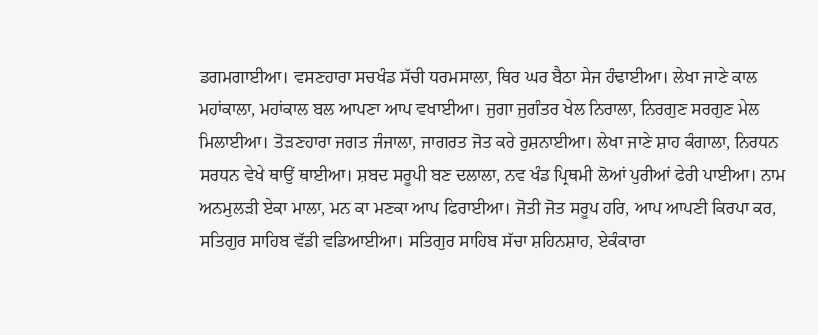ਡਗਮਗਾਈਆ। ਵਸਣਹਾਰਾ ਸਚਖੰਡ ਸੱਚੀ ਧਰਮਸਾਲਾ, ਥਿਰ ਘਰ ਬੈਠਾ ਸੇਜ ਹੰਢਾਈਆ। ਲੇਖਾ ਜਾਣੇ ਕਾਲ ਮਹਾਂਕਾਲਾ, ਮਹਾਂਕਾਲ ਬਲ ਆਪਣਾ ਆਪ ਵਖਾਈਆ। ਜੁਗਾ ਜੁਗੰਤਰ ਖੇਲ ਨਿਰਾਲਾ, ਨਿਰਗੁਣ ਸਰਗੁਣ ਮੇਲ ਮਿਲਾਈਆ। ਤੋੜਣਹਾਰਾ ਜਗਤ ਜੰਜਾਲਾ, ਜਾਗਰਤ ਜੋਤ ਕਰੇ ਰੁਸ਼ਨਾਈਆ। ਲੇਖਾ ਜਾਣੇ ਸ਼ਾਹ ਕੰਗਾਲਾ, ਨਿਰਧਨ ਸਰਧਨ ਵੇਖੇ ਥਾਉਂ ਥਾਈਆ। ਸ਼ਬਦ ਸਰੂਪੀ ਬਣ ਦਲਾਲਾ, ਨਵ ਖੰਡ ਪ੍ਰਿਥਮੀ ਲੋਆਂ ਪੁਰੀਆਂ ਫੇਰੀ ਪਾਈਆ। ਨਾਮ ਅਨਮੁਲੜੀ ਏਕਾ ਮਾਲਾ, ਮਨ ਕਾ ਮਣਕਾ ਆਪ ਫਿਰਾਈਆ। ਜੋਤੀ ਜੋਤ ਸਰੂਪ ਹਰਿ, ਆਪ ਆਪਣੀ ਕਿਰਪਾ ਕਰ, ਸਤਿਗੁਰ ਸਾਹਿਬ ਵੱਡੀ ਵਡਿਆਈਆ। ਸਤਿਗੁਰ ਸਾਹਿਬ ਸੱਚਾ ਸ਼ਹਿਨਸ਼ਾਹ, ਏਕੰਕਾਰਾ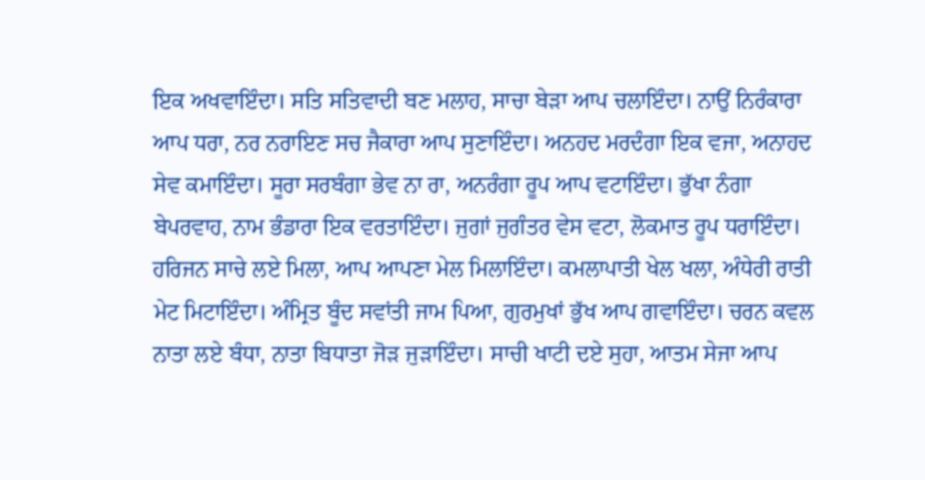ਇਕ ਅਖਵਾਇੰਦਾ। ਸਤਿ ਸਤਿਵਾਦੀ ਬਣ ਮਲਾਹ, ਸਾਚਾ ਬੇੜਾ ਆਪ ਚਲਾਇੰਦਾ। ਨਾਉਂ ਨਿਰੰਕਾਰਾ ਆਪ ਧਰਾ, ਨਰ ਨਰਾਇਣ ਸਚ ਜੈਕਾਰਾ ਆਪ ਸੁਣਾਇੰਦਾ। ਅਨਹਦ ਮਰਦੰਗਾ ਇਕ ਵਜਾ, ਅਨਾਹਦ ਸੇਵ ਕਮਾਇੰਦਾ। ਸੂਰਾ ਸਰਬੰਗਾ ਭੇਵ ਨਾ ਰਾ, ਅਨਰੰਗਾ ਰੂਪ ਆਪ ਵਟਾਇੰਦਾ। ਭੁੱਖਾ ਨੰਗਾ ਬੇਪਰਵਾਹ, ਨਾਮ ਭੰਡਾਰਾ ਇਕ ਵਰਤਾਇੰਦਾ। ਜੁਗਾਂ ਜੁਗੰਤਰ ਵੇਸ ਵਟਾ, ਲੋਕਮਾਤ ਰੂਪ ਧਰਾਇੰਦਾ। ਹਰਿਜਨ ਸਾਚੇ ਲਏ ਮਿਲਾ, ਆਪ ਆਪਣਾ ਮੇਲ ਮਿਲਾਇੰਦਾ। ਕਮਲਾਪਾਤੀ ਖੇਲ ਖਲਾ, ਅੰਧੇਰੀ ਰਾਤੀ ਮੇਟ ਮਿਟਾਇੰਦਾ। ਅੰਮ੍ਰਿਤ ਬੂੰਦ ਸਵਾਂਤੀ ਜਾਮ ਪਿਆ, ਗੁਰਮੁਖਾਂ ਭੁੱਖ ਆਪ ਗਵਾਇੰਦਾ। ਚਰਨ ਕਵਲ ਨਾਤਾ ਲਏ ਬੰਧਾ, ਨਾਤਾ ਬਿਧਾਤਾ ਜੋੜ ਜੁੜਾਇੰਦਾ। ਸਾਚੀ ਖਾਟੀ ਦਏ ਸੁਹਾ, ਆਤਮ ਸੇਜਾ ਆਪ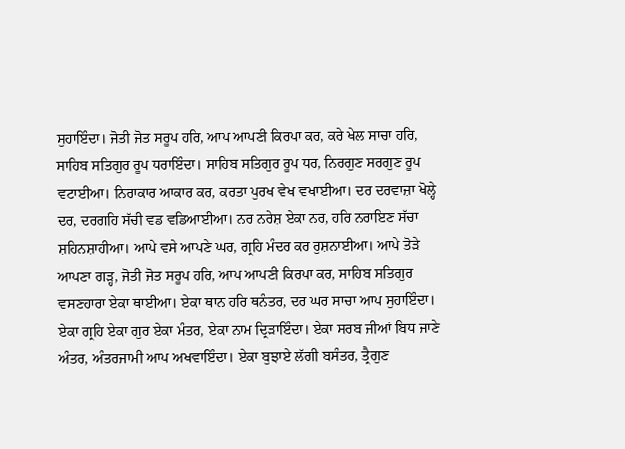ਸੁਹਾਇੰਦਾ। ਜੋਤੀ ਜੋਤ ਸਰੂਪ ਹਰਿ, ਆਪ ਆਪਣੀ ਕਿਰਪਾ ਕਰ, ਕਰੇ ਖੇਲ ਸਾਚਾ ਹਰਿ, ਸਾਹਿਬ ਸਤਿਗੁਰ ਰੂਪ ਧਰਾਇੰਦਾ। ਸਾਹਿਬ ਸਤਿਗੁਰ ਰੂਪ ਧਰ, ਨਿਰਗੁਣ ਸਰਗੁਣ ਰੂਪ ਵਟਾਈਆ। ਨਿਰਾਕਾਰ ਆਕਾਰ ਕਰ, ਕਰਤਾ ਪੁਰਖ ਵੇਖ ਵਖਾਈਆ। ਦਰ ਦਰਵਾਜ਼ਾ ਖੋਲ੍ਹੇ ਦਰ, ਦਰਗਹਿ ਸੱਚੀ ਵਡ ਵਡਿਆਈਆ। ਨਰ ਨਰੇਸ਼ ਏਕਾ ਨਰ, ਹਰਿ ਨਰਾਇਣ ਸੱਚਾ ਸ਼ਹਿਨਸ਼ਾਹੀਆ। ਆਪੇ ਵਸੇ ਆਪਣੇ ਘਰ, ਗ੍ਰਹਿ ਮੰਦਰ ਕਰ ਰੁਸ਼ਨਾਈਆ। ਆਪੇ ਤੋੜੇ ਆਪਣਾ ਗੜ੍ਹ, ਜੋਤੀ ਜੋਤ ਸਰੂਪ ਹਰਿ, ਆਪ ਆਪਣੀ ਕਿਰਪਾ ਕਰ, ਸਾਹਿਬ ਸਤਿਗੁਰ ਵਸਣਹਾਰਾ ਏਕਾ ਥਾਈਆ। ਏਕਾ ਥਾਨ ਹਰਿ ਥਨੰਤਰ, ਦਰ ਘਰ ਸਾਚਾ ਆਪ ਸੁਹਾਇੰਦਾ। ਏਕਾ ਗ੍ਰਹਿ ਏਕਾ ਗੁਰ ਏਕਾ ਮੰਤਰ, ਏਕਾ ਨਾਮ ਦ੍ਰਿੜਾਇੰਦਾ। ਏਕਾ ਸਰਬ ਜੀਆਂ ਬਿਧ ਜਾਣੇ ਅੰਤਰ, ਅੰਤਰਜਾਮੀ ਆਪ ਅਖਵਾਇੰਦਾ। ਏਕਾ ਬੁਝਾਏ ਲੱਗੀ ਬਸੰਤਰ, ਤ੍ਰੈਗੁਣ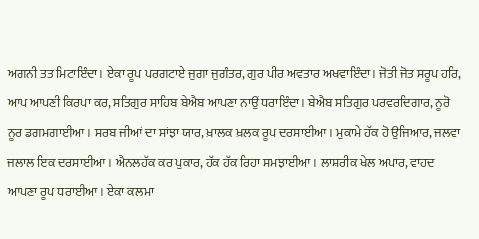ਅਗਨੀ ਤਤ ਮਿਟਾਇੰਦਾ। ਏਕਾ ਰੂਪ ਪਰਗਟਾਏ ਜੁਗਾ ਜੁਗੰਤਰ, ਗੁਰ ਪੀਰ ਅਵਤਾਰ ਅਖਵਾਇੰਦਾ। ਜੋਤੀ ਜੋਤ ਸਰੂਪ ਹਰਿ, ਆਪ ਆਪਣੀ ਕਿਰਪਾ ਕਰ, ਸਤਿਗੁਰ ਸਾਹਿਬ ਬੇਐਬ ਆਪਣਾ ਨਾਉਂ ਧਰਾਇੰਦਾ। ਬੇਐਬ ਸਤਿਗੁਰ ਪਰਵਰਦਿਗਾਰ, ਨੂਰੋ ਨੂਰ ਡਗਮਗਾਈਆ। ਸਰਬ ਜੀਆਂ ਦਾ ਸਾਂਝਾ ਯਾਰ, ਖ਼ਾਲਕ ਖ਼ਲਕ ਰੂਪ ਦਰਸਾਈਆ। ਮੁਕਾਮੇ ਹੱਕ ਹੋ ਉਜਿਆਰ, ਜਲਵਾ ਜਲਾਲ ਇਕ ਦਰਸਾਈਆ। ਐਨਲਹੱਕ ਕਰ ਪੁਕਾਰ, ਹੱਕ ਹੱਕ ਰਿਹਾ ਸਮਝਾਈਆ। ਲਾਸ਼ਰੀਕ ਖੇਲ ਅਪਾਰ, ਵਾਹਦ ਆਪਣਾ ਰੂਪ ਧਰਾਈਆ। ਏਕਾ ਕਲਮਾ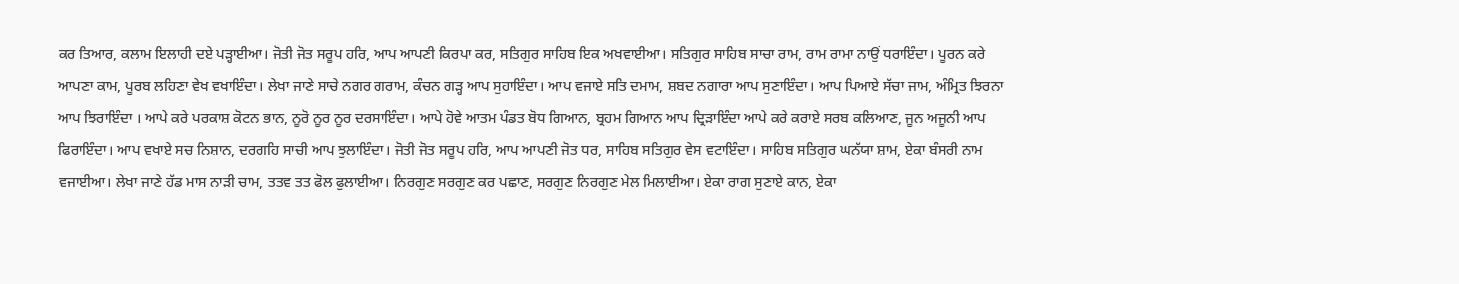ਕਰ ਤਿਆਰ, ਕਲਾਮ ਇਲਾਹੀ ਦਏ ਪੜ੍ਹਾਈਆ। ਜੋਤੀ ਜੋਤ ਸਰੂਪ ਹਰਿ, ਆਪ ਆਪਣੀ ਕਿਰਪਾ ਕਰ, ਸਤਿਗੁਰ ਸਾਹਿਬ ਇਕ ਅਖਵਾਈਆ। ਸਤਿਗੁਰ ਸਾਹਿਬ ਸਾਚਾ ਰਾਮ, ਰਾਮ ਰਾਮਾ ਨਾਉਂ ਧਰਾਇੰਦਾ। ਪੂਰਨ ਕਰੇ ਆਪਣਾ ਕਾਮ, ਪੂਰਬ ਲਹਿਣਾ ਵੇਖ ਵਖਾਇੰਦਾ। ਲੇਖਾ ਜਾਣੇ ਸਾਚੇ ਨਗਰ ਗਰਾਮ, ਕੰਚਨ ਗੜ੍ਹ ਆਪ ਸੁਹਾਇੰਦਾ। ਆਪ ਵਜਾਏ ਸਤਿ ਦਮਾਮ, ਸ਼ਬਦ ਨਗਾਰਾ ਆਪ ਸੁਣਾਇੰਦਾ। ਆਪ ਪਿਆਏ ਸੱਚਾ ਜਾਮ, ਅੰਮ੍ਰਿਤ ਝਿਰਨਾ ਆਪ ਝਿਰਾਇੰਦਾ । ਆਪੇ ਕਰੇ ਪਰਕਾਸ਼ ਕੋਟਨ ਭਾਨ, ਨੂਰੋ ਨੂਰ ਨੂਰ ਦਰਸਾਇੰਦਾ। ਆਪੇ ਹੋਵੇ ਆਤਮ ਪੰਡਤ ਬੋਧ ਗਿਆਨ, ਬ੍ਰਹਮ ਗਿਆਨ ਆਪ ਦ੍ਰਿੜਾਇੰਦਾ ਆਪੇ ਕਰੇ ਕਰਾਏ ਸਰਬ ਕਲਿਆਣ, ਜੂਨ ਅਜੂਨੀ ਆਪ ਫਿਰਾਇੰਦਾ। ਆਪ ਵਖਾਏ ਸਚ ਨਿਸ਼ਾਨ, ਦਰਗਹਿ ਸਾਚੀ ਆਪ ਝੁਲਾਇੰਦਾ। ਜੋਤੀ ਜੋਤ ਸਰੂਪ ਹਰਿ, ਆਪ ਆਪਣੀ ਜੋਤ ਧਰ, ਸਾਹਿਬ ਸਤਿਗੁਰ ਵੇਸ ਵਟਾਇੰਦਾ। ਸਾਹਿਬ ਸਤਿਗੁਰ ਘਨੱਯਾ ਸ਼ਾਮ, ਏਕਾ ਬੰਸਰੀ ਨਾਮ ਵਜਾਈਆ। ਲੇਖਾ ਜਾਣੇ ਹੱਡ ਮਾਸ ਨਾੜੀ ਚਾਮ, ਤਤਵ ਤਤ ਫੋਲ ਫੁਲਾਈਆ। ਨਿਰਗੁਣ ਸਰਗੁਣ ਕਰ ਪਛਾਣ, ਸਰਗੁਣ ਨਿਰਗੁਣ ਮੇਲ ਮਿਲਾਈਆ। ਏਕਾ ਰਾਗ ਸੁਣਾਏ ਕਾਨ, ਏਕਾ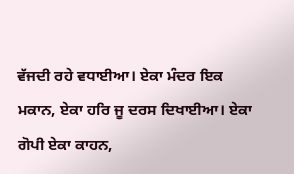ਵੱਜਦੀ ਰਹੇ ਵਧਾਈਆ। ਏਕਾ ਮੰਦਰ ਇਕ ਮਕਾਨ, ਏਕਾ ਹਰਿ ਜੂ ਦਰਸ ਦਿਖਾਈਆ। ਏਕਾ ਗੋਪੀ ਏਕਾ ਕਾਹਨ,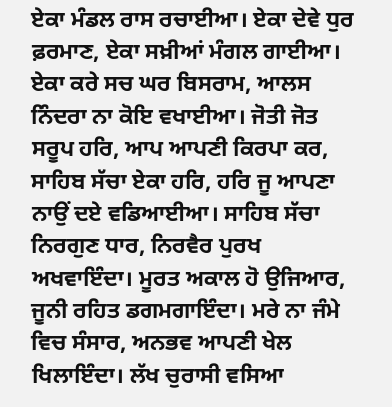ਏਕਾ ਮੰਡਲ ਰਾਸ ਰਚਾਈਆ। ਏਕਾ ਦੇਵੇ ਧੁਰ ਫ਼ਰਮਾਣ, ਏਕਾ ਸਖ਼ੀਆਂ ਮੰਗਲ ਗਾਈਆ। ਏਕਾ ਕਰੇ ਸਚ ਘਰ ਬਿਸਰਾਮ, ਆਲਸ ਨਿੰਦਰਾ ਨਾ ਕੋਇ ਵਖਾਈਆ। ਜੋਤੀ ਜੋਤ ਸਰੂਪ ਹਰਿ, ਆਪ ਆਪਣੀ ਕਿਰਪਾ ਕਰ, ਸਾਹਿਬ ਸੱਚਾ ਏਕਾ ਹਰਿ, ਹਰਿ ਜੂ ਆਪਣਾ ਨਾਉਂ ਦਏ ਵਡਿਆਈਆ। ਸਾਹਿਬ ਸੱਚਾ ਨਿਰਗੁਣ ਧਾਰ, ਨਿਰਵੈਰ ਪੁਰਖ ਅਖਵਾਇੰਦਾ। ਮੂਰਤ ਅਕਾਲ ਹੋ ਉਜਿਆਰ, ਜੂਨੀ ਰਹਿਤ ਡਗਮਗਾਇੰਦਾ। ਮਰੇ ਨਾ ਜੰਮੇ ਵਿਚ ਸੰਸਾਰ, ਅਨਭਵ ਆਪਣੀ ਖੇਲ ਖਿਲਾਇੰਦਾ। ਲੱਖ ਚੁਰਾਸੀ ਵਸਿਆ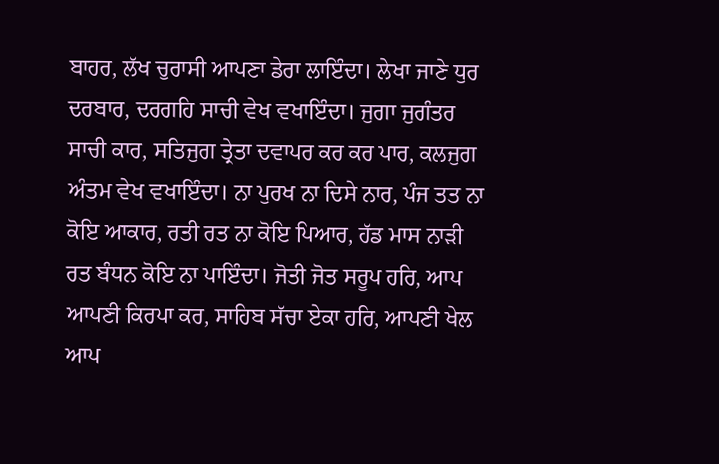ਬਾਹਰ, ਲੱਖ ਚੁਰਾਸੀ ਆਪਣਾ ਡੇਰਾ ਲਾਇੰਦਾ। ਲੇਖਾ ਜਾਣੇ ਧੁਰ ਦਰਬਾਰ, ਦਰਗਹਿ ਸਾਚੀ ਵੇਖ ਵਖਾਇੰਦਾ। ਜੁਗਾ ਜੁਗੰਤਰ ਸਾਚੀ ਕਾਰ, ਸਤਿਜੁਗ ਤ੍ਰੇਤਾ ਦਵਾਪਰ ਕਰ ਕਰ ਪਾਰ, ਕਲਜੁਗ ਅੰਤਮ ਵੇਖ ਵਖਾਇੰਦਾ। ਨਾ ਪੁਰਖ ਨਾ ਦਿਸੇ ਨਾਰ, ਪੰਜ ਤਤ ਨਾ ਕੋਇ ਆਕਾਰ, ਰਤੀ ਰਤ ਨਾ ਕੋਇ ਪਿਆਰ, ਹੱਡ ਮਾਸ ਨਾੜੀ ਰਤ ਬੰਧਨ ਕੋਇ ਨਾ ਪਾਇੰਦਾ। ਜੋਤੀ ਜੋਤ ਸਰੂਪ ਹਰਿ, ਆਪ ਆਪਣੀ ਕਿਰਪਾ ਕਰ, ਸਾਹਿਬ ਸੱਚਾ ਏਕਾ ਹਰਿ, ਆਪਣੀ ਖੇਲ ਆਪ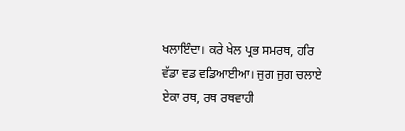ਖਲਾਇੰਦਾ। ਕਰੇ ਖੇਲ ਪ੍ਰਭ ਸਮਰਥ, ਹਰਿ ਵੱਡਾ ਵਡ ਵਡਿਆਈਆ। ਜੁਗ ਜੁਗ ਚਲਾਏ ਏਕਾ ਰਥ, ਰਥ ਰਥਵਾਹੀ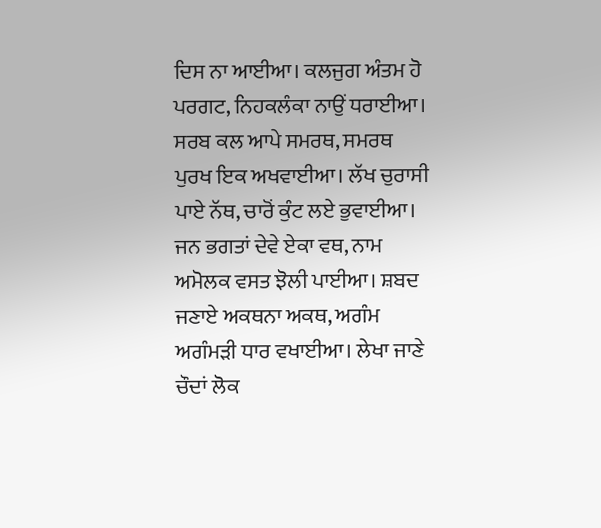ਦਿਸ ਨਾ ਆਈਆ। ਕਲਜੁਗ ਅੰਤਮ ਹੋ ਪਰਗਟ, ਨਿਹਕਲੰਕਾ ਨਾਉਂ ਧਰਾਈਆ। ਸਰਬ ਕਲ ਆਪੇ ਸਮਰਥ, ਸਮਰਥ ਪੁਰਖ ਇਕ ਅਖਵਾਈਆ। ਲੱਖ ਚੁਰਾਸੀ ਪਾਏ ਨੱਥ, ਚਾਰੋਂ ਕੁੰਟ ਲਏ ਭੁਵਾਈਆ। ਜਨ ਭਗਤਾਂ ਦੇਵੇ ਏਕਾ ਵਥ, ਨਾਮ ਅਮੋਲਕ ਵਸਤ ਝੋਲੀ ਪਾਈਆ। ਸ਼ਬਦ ਜਣਾਏ ਅਕਥਨਾ ਅਕਥ, ਅਗੰਮ ਅਗੰਮੜੀ ਧਾਰ ਵਖਾਈਆ। ਲੇਖਾ ਜਾਣੇ ਚੌਦਾਂ ਲੋਕ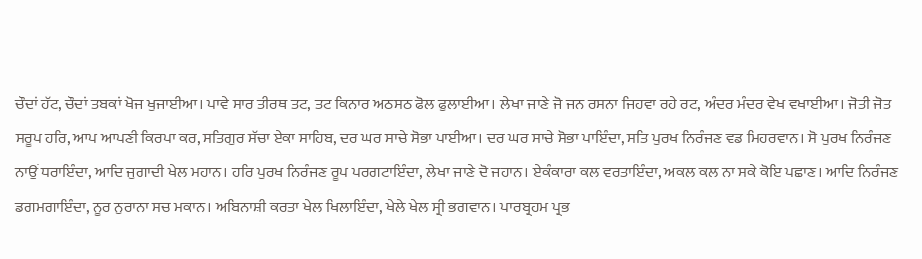ਚੌਦਾਂ ਹੱਟ, ਚੌਦਾਂ ਤਬਕਾਂ ਖੋਜ ਖੁਜਾਈਆ। ਪਾਵੇ ਸਾਰ ਤੀਰਥ ਤਟ, ਤਟ ਕਿਨਾਰ ਅਠਸਠ ਫੋਲ ਫੁਲਾਈਆ। ਲੇਖਾ ਜਾਣੇ ਜੋ ਜਨ ਰਸਨਾ ਜਿਹਵਾ ਰਹੇ ਰਟ, ਅੰਦਰ ਮੰਦਰ ਵੇਖ ਵਖਾਈਆ। ਜੋਤੀ ਜੋਤ ਸਰੂਪ ਹਰਿ, ਆਪ ਆਪਣੀ ਕਿਰਪਾ ਕਰ, ਸਤਿਗੁਰ ਸੱਚਾ ਏਕਾ ਸਾਹਿਬ, ਦਰ ਘਰ ਸਾਚੇ ਸੋਭਾ ਪਾਈਆ। ਦਰ ਘਰ ਸਾਚੇ ਸੋਭਾ ਪਾਇੰਦਾ, ਸਤਿ ਪੁਰਖ ਨਿਰੰਜਣ ਵਡ ਮਿਹਰਵਾਨ। ਸੋ ਪੁਰਖ ਨਿਰੰਜਣ ਨਾਉਂ ਧਰਾਇੰਦਾ, ਆਦਿ ਜੁਗਾਦੀ ਖੇਲ ਮਹਾਨ। ਹਰਿ ਪੁਰਖ ਨਿਰੰਜਣ ਰੂਪ ਪਰਗਟਾਇੰਦਾ, ਲੇਖਾ ਜਾਣੇ ਦੋ ਜਹਾਨ। ਏਕੰਕਾਰਾ ਕਲ ਵਰਤਾਇੰਦਾ, ਅਕਲ ਕਲ ਨਾ ਸਕੇ ਕੋਇ ਪਛਾਣ। ਆਦਿ ਨਿਰੰਜਣ ਡਗਮਗਾਇੰਦਾ, ਨੂਰ ਨੁਰਾਨਾ ਸਚ ਮਕਾਨ। ਅਬਿਨਾਸ਼ੀ ਕਰਤਾ ਖੇਲ ਖਿਲਾਇੰਦਾ, ਖੇਲੇ ਖੇਲ ਸ੍ਰੀ ਭਗਵਾਨ। ਪਾਰਬ੍ਰਹਮ ਪ੍ਰਭ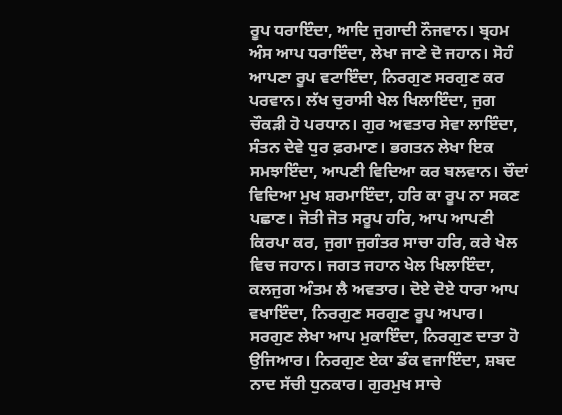ਰੂਪ ਧਰਾਇੰਦਾ, ਆਦਿ ਜੁਗਾਦੀ ਨੌਜਵਾਨ। ਬ੍ਰਹਮ ਅੰਸ ਆਪ ਧਰਾਇੰਦਾ, ਲੇਖਾ ਜਾਣੇ ਦੋ ਜਹਾਨ। ਸੋਹੰ ਆਪਣਾ ਰੂਪ ਵਟਾਇੰਦਾ, ਨਿਰਗੁਣ ਸਰਗੁਣ ਕਰ ਪਰਵਾਨ। ਲੱਖ ਚੁਰਾਸੀ ਖੇਲ ਖਿਲਾਇੰਦਾ, ਜੁਗ ਚੌਕੜੀ ਹੋ ਪਰਧਾਨ। ਗੁਰ ਅਵਤਾਰ ਸੇਵਾ ਲਾਇੰਦਾ, ਸੰਤਨ ਦੇਵੇ ਧੁਰ ਫ਼ਰਮਾਣ। ਭਗਤਨ ਲੇਖਾ ਇਕ ਸਮਝਾਇੰਦਾ, ਆਪਣੀ ਵਿਦਿਆ ਕਰ ਬਲਵਾਨ। ਚੌਦਾਂ ਵਿਦਿਆ ਮੁਖ ਸ਼ਰਮਾਇੰਦਾ, ਹਰਿ ਕਾ ਰੂਪ ਨਾ ਸਕਣ ਪਛਾਣ। ਜੋਤੀ ਜੋਤ ਸਰੂਪ ਹਰਿ, ਆਪ ਆਪਣੀ ਕਿਰਪਾ ਕਰ, ਜੁਗਾ ਜੁਗੰਤਰ ਸਾਚਾ ਹਰਿ, ਕਰੇ ਖੇਲ ਵਿਚ ਜਹਾਨ। ਜਗਤ ਜਹਾਨ ਖੇਲ ਖਿਲਾਇੰਦਾ, ਕਲਜੁਗ ਅੰਤਮ ਲੈ ਅਵਤਾਰ। ਦੋਏ ਦੋਏ ਧਾਰਾ ਆਪ ਵਖਾਇੰਦਾ, ਨਿਰਗੁਣ ਸਰਗੁਣ ਰੂਪ ਅਪਾਰ। ਸਰਗੁਣ ਲੇਖਾ ਆਪ ਮੁਕਾਇੰਦਾ, ਨਿਰਗੁਣ ਦਾਤਾ ਹੋ ਉਜਿਆਰ। ਨਿਰਗੁਣ ਏਕਾ ਡੰਕ ਵਜਾਇੰਦਾ, ਸ਼ਬਦ ਨਾਦ ਸੱਚੀ ਧੁਨਕਾਰ। ਗੁਰਮੁਖ ਸਾਚੇ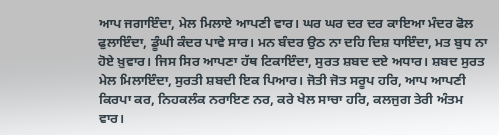ਆਪ ਜਗਾਇੰਦਾ, ਮੇਲ ਮਿਲਾਏ ਆਪਣੀ ਵਾਰ। ਘਰ ਘਰ ਦਰ ਦਰ ਕਾਇਆ ਮੰਦਰ ਫੋਲ ਫੁਲਾਇੰਦਾ, ਡੂੰਘੀ ਕੰਦਰ ਪਾਵੇ ਸਾਰ। ਮਨ ਬੰਦਰ ਉਠ ਨਾ ਦਹਿ ਦਿਸ਼ ਧਾਇੰਦਾ, ਮਤ ਬੁਧ ਨਾ ਹੋਏ ਖ਼ੁਵਾਰ। ਜਿਸ ਸਿਰ ਆਪਣਾ ਹੱਥ ਟਿਕਾਇੰਦਾ, ਸੁਰਤ ਸ਼ਬਦ ਦਏ ਅਧਾਰ। ਸ਼ਬਦ ਸੁਰਤ ਮੇਲ ਮਿਲਾਇੰਦਾ, ਸੁਰਤੀ ਸ਼ਬਦੀ ਇਕ ਪਿਆਰ। ਜੋਤੀ ਜੋਤ ਸਰੂਪ ਹਰਿ, ਆਪ ਆਪਣੀ ਕਿਰਪਾ ਕਰ, ਨਿਹਕਲੰਕ ਨਰਾਇਣ ਨਰ, ਕਰੇ ਖੇਲ ਸਾਚਾ ਹਰਿ, ਕਲਜੁਗ ਤੇਰੀ ਅੰਤਮ ਵਾਰ।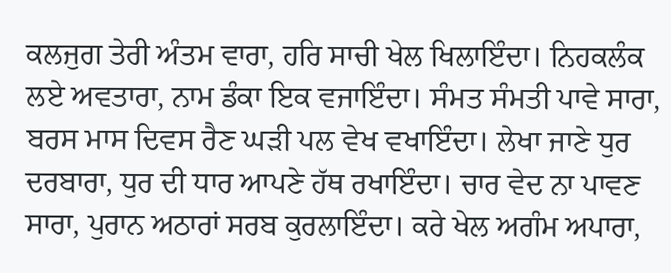ਕਲਜੁਗ ਤੇਰੀ ਅੰਤਮ ਵਾਰਾ, ਹਰਿ ਸਾਚੀ ਖੇਲ ਖਿਲਾਇੰਦਾ। ਨਿਹਕਲੰਕ ਲਏ ਅਵਤਾਰਾ, ਨਾਮ ਡੰਕਾ ਇਕ ਵਜਾਇੰਦਾ। ਸੰਮਤ ਸੰਮਤੀ ਪਾਵੇ ਸਾਰਾ, ਬਰਸ ਮਾਸ ਦਿਵਸ ਰੈਣ ਘੜੀ ਪਲ ਵੇਖ ਵਖਾਇੰਦਾ। ਲੇਖਾ ਜਾਣੇ ਧੁਰ ਦਰਬਾਰਾ, ਧੁਰ ਦੀ ਧਾਰ ਆਪਣੇ ਹੱਥ ਰਖਾਇੰਦਾ। ਚਾਰ ਵੇਦ ਨਾ ਪਾਵਣ ਸਾਰਾ, ਪੁਰਾਨ ਅਠਾਰਾਂ ਸਰਬ ਕੁਰਲਾਇੰਦਾ। ਕਰੇ ਖੇਲ ਅਗੰਮ ਅਪਾਰਾ,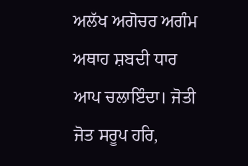ਅਲੱਖ ਅਗੋਚਰ ਅਗੰਮ ਅਥਾਹ ਸ਼ਬਦੀ ਧਾਰ ਆਪ ਚਲਾਇੰਦਾ। ਜੋਤੀ ਜੋਤ ਸਰੂਪ ਹਰਿ,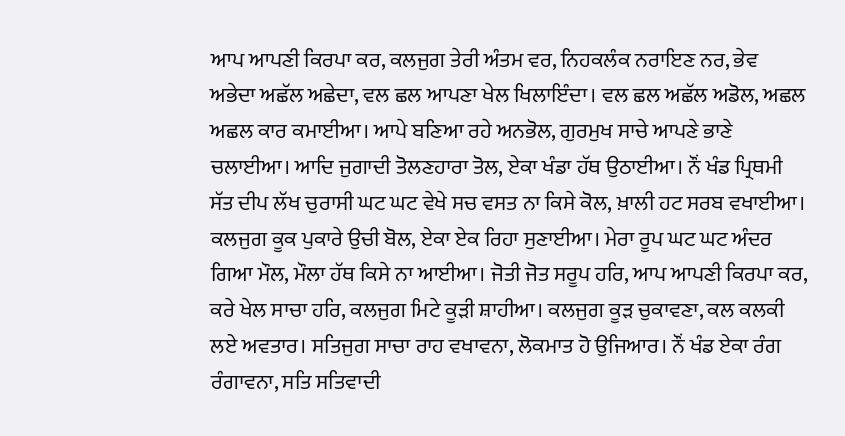ਆਪ ਆਪਣੀ ਕਿਰਪਾ ਕਰ, ਕਲਜੁਗ ਤੇਰੀ ਅੰਤਮ ਵਰ, ਨਿਹਕਲੰਕ ਨਰਾਇਣ ਨਰ, ਭੇਵ ਅਭੇਦਾ ਅਛੱਲ ਅਛੇਦਾ, ਵਲ ਛਲ ਆਪਣਾ ਖੇਲ ਖਿਲਾਇੰਦਾ। ਵਲ ਛਲ ਅਛੱਲ ਅਡੋਲ, ਅਛਲ ਅਛਲ ਕਾਰ ਕਮਾਈਆ। ਆਪੇ ਬਣਿਆ ਰਹੇ ਅਨਭੋਲ, ਗੁਰਮੁਖ ਸਾਚੇ ਆਪਣੇ ਭਾਣੇ ਚਲਾਈਆ। ਆਦਿ ਜੁਗਾਦੀ ਤੋਲਣਹਾਰਾ ਤੋਲ, ਏਕਾ ਖੰਡਾ ਹੱਥ ਉਠਾਈਆ। ਨੌਂ ਖੰਡ ਪ੍ਰਿਥਮੀ ਸੱਤ ਦੀਪ ਲੱਖ ਚੁਰਾਸੀ ਘਟ ਘਟ ਵੇਖੇ ਸਚ ਵਸਤ ਨਾ ਕਿਸੇ ਕੋਲ, ਖ਼ਾਲੀ ਹਟ ਸਰਬ ਵਖਾਈਆ। ਕਲਜੁਗ ਕੂਕ ਪੁਕਾਰੇ ਉਚੀ ਬੋਲ, ਏਕਾ ਏਕ ਰਿਹਾ ਸੁਣਾਈਆ। ਮੇਰਾ ਰੂਪ ਘਟ ਘਟ ਅੰਦਰ ਗਿਆ ਮੌਲ, ਮੌਲਾ ਹੱਥ ਕਿਸੇ ਨਾ ਆਈਆ। ਜੋਤੀ ਜੋਤ ਸਰੂਪ ਹਰਿ, ਆਪ ਆਪਣੀ ਕਿਰਪਾ ਕਰ, ਕਰੇ ਖੇਲ ਸਾਚਾ ਹਰਿ, ਕਲਜੁਗ ਮਿਟੇ ਕੂੜੀ ਸ਼ਾਹੀਆ। ਕਲਜੁਗ ਕੂੜ ਚੁਕਾਵਣਾ, ਕਲ ਕਲਕੀ ਲਏ ਅਵਤਾਰ। ਸਤਿਜੁਗ ਸਾਚਾ ਰਾਹ ਵਖਾਵਨਾ, ਲੋਕਮਾਤ ਹੋ ਉਜਿਆਰ। ਨੌਂ ਖੰਡ ਏਕਾ ਰੰਗ ਰੰਗਾਵਨਾ, ਸਤਿ ਸਤਿਵਾਦੀ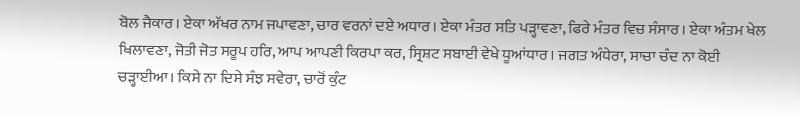ਬੋਲ ਜੈਕਾਰ। ਏਕਾ ਅੱਖਰ ਨਾਮ ਜਪਾਵਣਾ, ਚਾਰ ਵਰਨਾਂ ਦਏ ਅਧਾਰ। ਏਕਾ ਮੰਤਰ ਸਤਿ ਪੜ੍ਹਾਵਣਾ, ਫਿਰੇ ਮੰਤਰ ਵਿਚ ਸੰਸਾਰ। ਏਕਾ ਅੰਤਮ ਖੇਲ ਖਿਲਾਵਣਾ, ਜੋਤੀ ਜੋਤ ਸਰੂਪ ਹਰਿ, ਆਪ ਆਪਣੀ ਕਿਰਪਾ ਕਰ, ਸ੍ਰਿਸ਼ਟ ਸਬਾਈ ਵੇਖੇ ਧੂਆਂਧਾਰ। ਜਗਤ ਅੰਧੇਰਾ, ਸਾਚਾ ਚੰਦ ਨਾ ਕੋਈ ਚੜ੍ਹਾਈਆ। ਕਿਸੇ ਨਾ ਦਿਸੇ ਸੰਝ ਸਵੇਰਾ, ਚਾਰੋਂ ਕੁੰਟ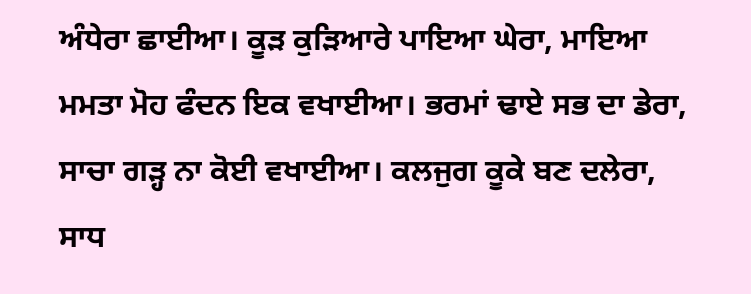ਅੰਧੇਰਾ ਛਾਈਆ। ਕੂੜ ਕੁੜਿਆਰੇ ਪਾਇਆ ਘੇਰਾ, ਮਾਇਆ ਮਮਤਾ ਮੋਹ ਫੰਦਨ ਇਕ ਵਖਾਈਆ। ਭਰਮਾਂ ਢਾਏ ਸਭ ਦਾ ਡੇਰਾ, ਸਾਚਾ ਗੜ੍ਹ ਨਾ ਕੋਈ ਵਖਾਈਆ। ਕਲਜੁਗ ਕੂਕੇ ਬਣ ਦਲੇਰਾ, ਸਾਧ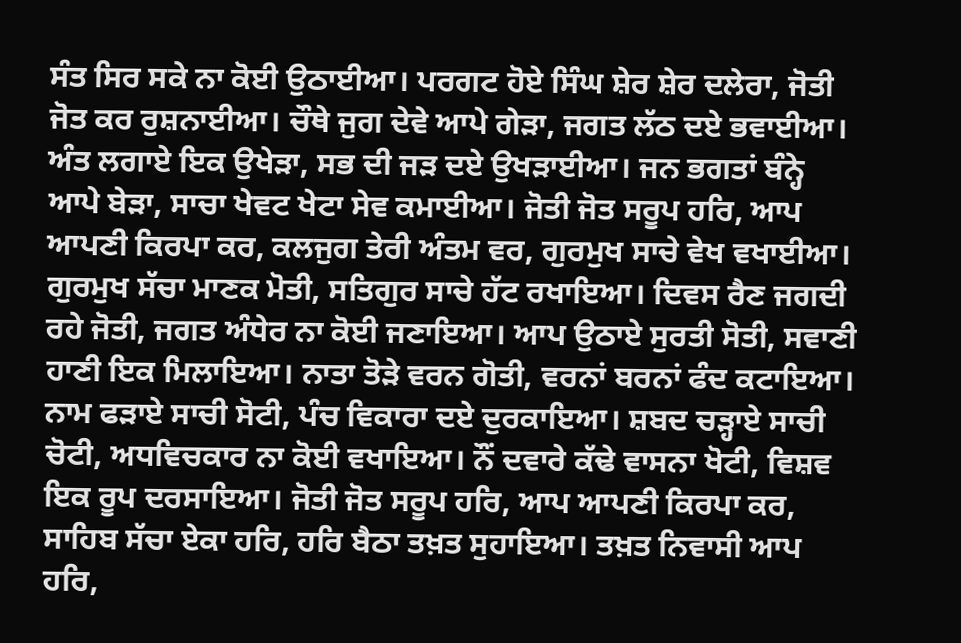ਸੰਤ ਸਿਰ ਸਕੇ ਨਾ ਕੋਈ ਉਠਾਈਆ। ਪਰਗਟ ਹੋਏ ਸਿੰਘ ਸ਼ੇਰ ਸ਼ੇਰ ਦਲੇਰਾ, ਜੋਤੀ ਜੋਤ ਕਰ ਰੁਸ਼ਨਾਈਆ। ਚੌਥੇ ਜੁਗ ਦੇਵੇ ਆਪੇ ਗੇੜਾ, ਜਗਤ ਲੱਠ ਦਏ ਭਵਾਈਆ। ਅੰਤ ਲਗਾਏ ਇਕ ਉਖੇੜਾ, ਸਭ ਦੀ ਜੜ ਦਏ ਉਖੜਾਈਆ। ਜਨ ਭਗਤਾਂ ਬੰਨ੍ਹੇ ਆਪੇ ਬੇੜਾ, ਸਾਚਾ ਖੇਵਟ ਖੇਟਾ ਸੇਵ ਕਮਾਈਆ। ਜੋਤੀ ਜੋਤ ਸਰੂਪ ਹਰਿ, ਆਪ ਆਪਣੀ ਕਿਰਪਾ ਕਰ, ਕਲਜੁਗ ਤੇਰੀ ਅੰਤਮ ਵਰ, ਗੁਰਮੁਖ ਸਾਚੇ ਵੇਖ ਵਖਾਈਆ। ਗੁਰਮੁਖ ਸੱਚਾ ਮਾਣਕ ਮੋਤੀ, ਸਤਿਗੁਰ ਸਾਚੇ ਹੱਟ ਰਖਾਇਆ। ਦਿਵਸ ਰੈਣ ਜਗਦੀ ਰਹੇ ਜੋਤੀ, ਜਗਤ ਅੰਧੇਰ ਨਾ ਕੋਈ ਜਣਾਇਆ। ਆਪ ਉਠਾਏ ਸੁਰਤੀ ਸੋਤੀ, ਸਵਾਣੀ ਹਾਣੀ ਇਕ ਮਿਲਾਇਆ। ਨਾਤਾ ਤੋੜੇ ਵਰਨ ਗੋਤੀ, ਵਰਨਾਂ ਬਰਨਾਂ ਫੰਦ ਕਟਾਇਆ। ਨਾਮ ਫੜਾਏ ਸਾਚੀ ਸੋਟੀ, ਪੰਚ ਵਿਕਾਰਾ ਦਏ ਦੁਰਕਾਇਆ। ਸ਼ਬਦ ਚੜ੍ਹਾਏ ਸਾਚੀ ਚੋਟੀ, ਅਧਵਿਚਕਾਰ ਨਾ ਕੋਈ ਵਖਾਇਆ। ਨੌਂ ਦਵਾਰੇ ਕੱਢੇ ਵਾਸਨਾ ਖੋਟੀ, ਵਿਸ਼ਵ ਇਕ ਰੂਪ ਦਰਸਾਇਆ। ਜੋਤੀ ਜੋਤ ਸਰੂਪ ਹਰਿ, ਆਪ ਆਪਣੀ ਕਿਰਪਾ ਕਰ, ਸਾਹਿਬ ਸੱਚਾ ਏਕਾ ਹਰਿ, ਹਰਿ ਬੈਠਾ ਤਖ਼ਤ ਸੁਹਾਇਆ। ਤਖ਼ਤ ਨਿਵਾਸੀ ਆਪ ਹਰਿ,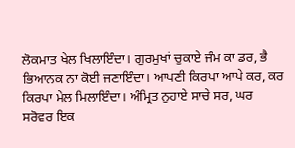ਲੋਕਮਾਤ ਖੇਲ ਖਿਲਾਇੰਦਾ। ਗੁਰਮੁਖਾਂ ਚੁਕਾਏ ਜੰਮ ਕਾ ਡਰ, ਭੈ ਭਿਆਨਕ ਨਾ ਕੋਈ ਜਣਾਇੰਦਾ। ਆਪਣੀ ਕਿਰਪਾ ਆਪੇ ਕਰ, ਕਰ ਕਿਰਪਾ ਮੇਲ ਮਿਲਾਇੰਦਾ। ਅੰਮ੍ਰਿਤ ਨੁਹਾਏ ਸਾਚੇ ਸਰ, ਘਰ ਸਰੋਵਰ ਇਕ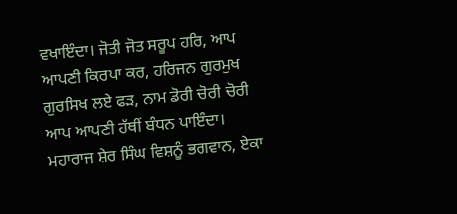ਵਖਾਇੰਦਾ। ਜੋਤੀ ਜੋਤ ਸਰੂਪ ਹਰਿ, ਆਪ ਆਪਣੀ ਕਿਰਪਾ ਕਰ, ਹਰਿਜਨ ਗੁਰਮੁਖ ਗੁਰਸਿਖ ਲਏ ਫੜ, ਨਾਮ ਡੋਰੀ ਚੋਰੀ ਚੋਰੀ ਆਪ ਆਪਣੀ ਹੱਥੀਂ ਬੰਧਨ ਪਾਇੰਦਾ। ਮਹਾਰਾਜ ਸ਼ੇਰ ਸਿੰਘ ਵਿਸ਼ਨੂੰ ਭਗਵਾਨ, ਏਕਾ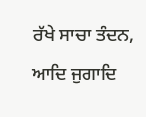ਰੱਖੇ ਸਾਚਾ ਤੰਦਨ, ਆਦਿ ਜੁਗਾਦਿ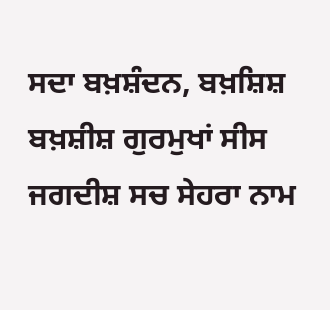ਸਦਾ ਬਖ਼ਸ਼ੰਦਨ, ਬਖ਼ਸ਼ਿਸ਼ ਬਖ਼ਸ਼ੀਸ਼ ਗੁਰਮੁਖਾਂ ਸੀਸ ਜਗਦੀਸ਼ ਸਚ ਸੇਹਰਾ ਨਾਮ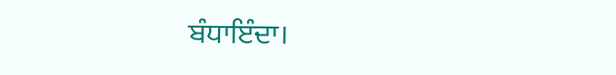ਬੰਧਾਇੰਦਾ।